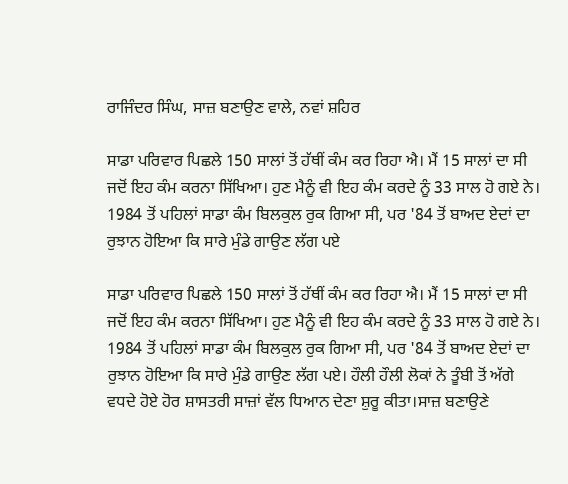ਰਾਜਿੰਦਰ ਸਿੰਘ, ਸਾਜ਼ ਬਣਾਉਣ ਵਾਲੇ, ਨਵਾਂ ਸ਼ਹਿਰ

ਸਾਡਾ ਪਰਿਵਾਰ ਪਿਛਲੇ 150 ਸਾਲਾਂ ਤੋਂ ਹੱਥੀਂ ਕੰਮ ਕਰ ਰਿਹਾ ਐ। ਮੈਂ 15 ਸਾਲਾਂ ਦਾ ਸੀ ਜਦੋਂ ਇਹ ਕੰਮ ਕਰਨਾ ਸਿੱਖਿਆ। ਹੁਣ ਮੈਨੂੰ ਵੀ ਇਹ ਕੰਮ ਕਰਦੇ ਨੂੰ 33 ਸਾਲ ਹੋ ਗਏ ਨੇ। 1984 ਤੋਂ ਪਹਿਲਾਂ ਸਾਡਾ ਕੰਮ ਬਿਲਕੁਲ ਰੁਕ ਗਿਆ ਸੀ, ਪਰ '84 ਤੋਂ ਬਾਅਦ ਏਦਾਂ ਦਾ ਰੁਝਾਨ ਹੋਇਆ ਕਿ ਸਾਰੇ ਮੁੰਡੇ ਗਾਉਣ ਲੱਗ ਪਏ

ਸਾਡਾ ਪਰਿਵਾਰ ਪਿਛਲੇ 150 ਸਾਲਾਂ ਤੋਂ ਹੱਥੀਂ ਕੰਮ ਕਰ ਰਿਹਾ ਐ। ਮੈਂ 15 ਸਾਲਾਂ ਦਾ ਸੀ ਜਦੋਂ ਇਹ ਕੰਮ ਕਰਨਾ ਸਿੱਖਿਆ। ਹੁਣ ਮੈਨੂੰ ਵੀ ਇਹ ਕੰਮ ਕਰਦੇ ਨੂੰ 33 ਸਾਲ ਹੋ ਗਏ ਨੇ। 1984 ਤੋਂ ਪਹਿਲਾਂ ਸਾਡਾ ਕੰਮ ਬਿਲਕੁਲ ਰੁਕ ਗਿਆ ਸੀ, ਪਰ '84 ਤੋਂ ਬਾਅਦ ਏਦਾਂ ਦਾ ਰੁਝਾਨ ਹੋਇਆ ਕਿ ਸਾਰੇ ਮੁੰਡੇ ਗਾਉਣ ਲੱਗ ਪਏ। ਹੌਲੀ ਹੌਲੀ ਲੋਕਾਂ ਨੇ ਤੂੰਬੀ ਤੋਂ ਅੱਗੇ ਵਧਦੇ ਹੋਏ ਹੋਰ ਸ਼ਾਸਤਰੀ ਸਾਜ਼ਾਂ ਵੱਲ ਧਿਆਨ ਦੇਣਾ ਸ਼ੁਰੂ ਕੀਤਾ।ਸਾਜ਼ ਬਣਾਉਣੇ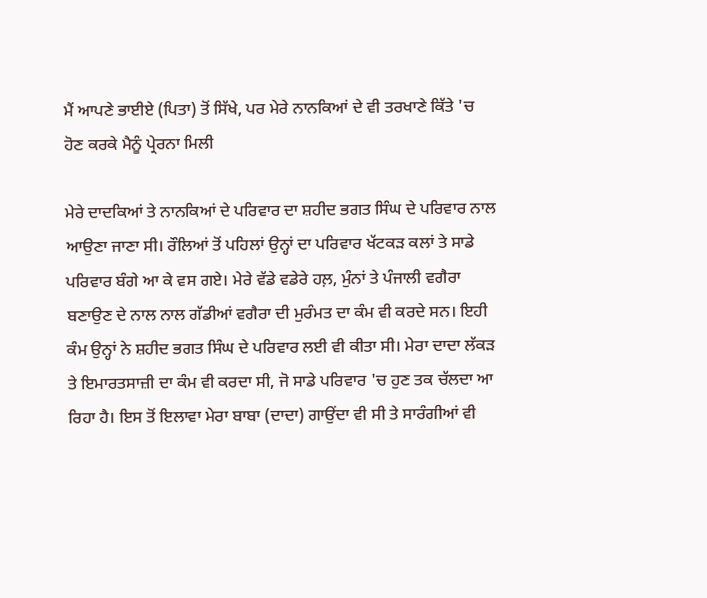ਮੈਂ ਆਪਣੇ ਭਾਈਏ (ਪਿਤਾ) ਤੋਂ ਸਿੱਖੇ, ਪਰ ਮੇਰੇ ਨਾਨਕਿਆਂ ਦੇ ਵੀ ਤਰਖਾਣੇ ਕਿੱਤੇ 'ਚ ਹੋਣ ਕਰਕੇ ਮੈਨੂੰ ਪ੍ਰੇਰਨਾ ਮਿਲੀ

ਮੇਰੇ ਦਾਦਕਿਆਂ ਤੇ ਨਾਨਕਿਆਂ ਦੇ ਪਰਿਵਾਰ ਦਾ ਸ਼ਹੀਦ ਭਗਤ ਸਿੰਘ ਦੇ ਪਰਿਵਾਰ ਨਾਲ ਆਉਣਾ ਜਾਣਾ ਸੀ। ਰੌਲਿਆਂ ਤੋਂ ਪਹਿਲਾਂ ਉਨ੍ਹਾਂ ਦਾ ਪਰਿਵਾਰ ਖੱਟਕੜ ਕਲਾਂ ਤੇ ਸਾਡੇ ਪਰਿਵਾਰ ਬੰਗੇ ਆ ਕੇ ਵਸ ਗਏ। ਮੇਰੇ ਵੱਡੇ ਵਡੇਰੇ ਹਲ਼, ਮੁੰਨਾਂ ਤੇ ਪੰਜਾਲੀ ਵਗੈਰਾ ਬਣਾਉਣ ਦੇ ਨਾਲ ਨਾਲ ਗੱਡੀਆਂ ਵਗੈਰਾ ਦੀ ਮੁਰੰਮਤ ਦਾ ਕੰਮ ਵੀ ਕਰਦੇ ਸਨ। ਇਹੀ ਕੰਮ ਉਨ੍ਹਾਂ ਨੇ ਸ਼ਹੀਦ ਭਗਤ ਸਿੰਘ ਦੇ ਪਰਿਵਾਰ ਲਈ ਵੀ ਕੀਤਾ ਸੀ। ਮੇਰਾ ਦਾਦਾ ਲੱਕੜ ਤੇ ਇਮਾਰਤਸਾਜ਼ੀ ਦਾ ਕੰਮ ਵੀ ਕਰਦਾ ਸੀ, ਜੋ ਸਾਡੇ ਪਰਿਵਾਰ 'ਚ ਹੁਣ ਤਕ ਚੱਲਦਾ ਆ ਰਿਹਾ ਹੈ। ਇਸ ਤੋਂ ਇਲਾਵਾ ਮੇਰਾ ਬਾਬਾ (ਦਾਦਾ) ਗਾਉਂਦਾ ਵੀ ਸੀ ਤੇ ਸਾਰੰਗੀਆਂ ਵੀ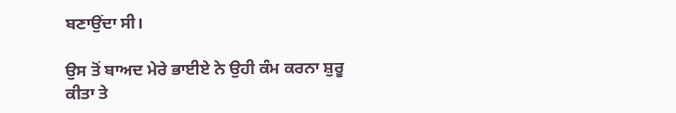ਬਣਾਉਂਦਾ ਸੀ।

ਉਸ ਤੋਂ ਬਾਅਦ ਮੇਰੇ ਭਾਈਏ ਨੇ ਉਹੀ ਕੰਮ ਕਰਨਾ ਸ਼ੁਰੂ ਕੀਤਾ ਤੇ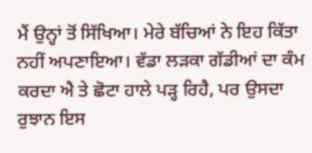ਮੈਂ ਉਨ੍ਹਾਂ ਤੋਂ ਸਿੱਖਿਆ। ਮੇਰੇ ਬੱਚਿਆਂ ਨੇ ਇਹ ਕਿੱਤਾ ਨਹੀਂ ਅਪਣਾਇਆ। ਵੱਡਾ ਲੜਕਾ ਗੱਡੀਆਂ ਦਾ ਕੰਮ ਕਰਦਾ ਐ ਤੇ ਛੋਟਾ ਹਾਲੇ ਪੜ੍ਹ ਰਿਹੈ, ਪਰ ਉਸਦਾ ਰੁਝਾਨ ਇਸ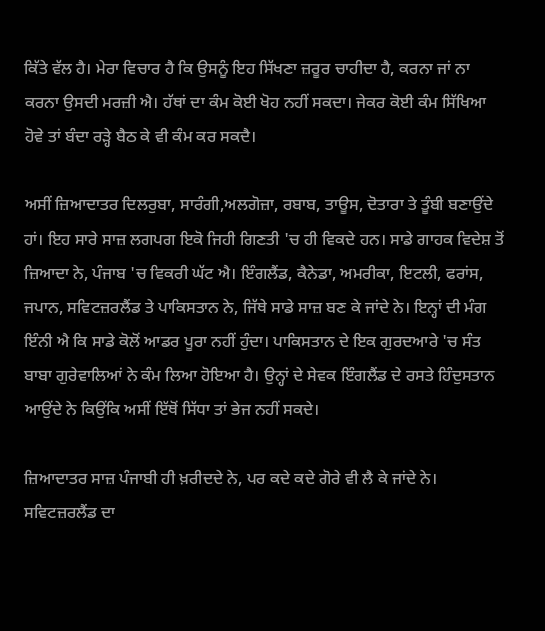ਕਿੱਤੇ ਵੱਲ ਹੈ। ਮੇਰਾ ਵਿਚਾਰ ਹੈ ਕਿ ਉਸਨੂੰ ਇਹ ਸਿੱਖਣਾ ਜ਼ਰੂਰ ਚਾਹੀਦਾ ਹੈ, ਕਰਨਾ ਜਾਂ ਨਾ ਕਰਨਾ ਉਸਦੀ ਮਰਜ਼ੀ ਐ। ਹੱਥਾਂ ਦਾ ਕੰਮ ਕੋਈ ਖੋਹ ਨਹੀਂ ਸਕਦਾ। ਜੇਕਰ ਕੋਈ ਕੰਮ ਸਿੱਖਿਆ ਹੋਵੇ ਤਾਂ ਬੰਦਾ ਰੜ੍ਹੇ ਬੈਠ ਕੇ ਵੀ ਕੰਮ ਕਰ ਸਕਦੈ।

ਅਸੀਂ ਜ਼ਿਆਦਾਤਰ ਦਿਲਰੁਬਾ, ਸਾਰੰਗੀ,ਅਲਗੋਜ਼ਾ, ਰਬਾਬ, ਤਾਊਸ, ਦੋਤਾਰਾ ਤੇ ਤੂੰਬੀ ਬਣਾਉਂਦੇ ਹਾਂ। ਇਹ ਸਾਰੇ ਸਾਜ਼ ਲਗਪਗ ਇਕੋ ਜਿਹੀ ਗਿਣਤੀ 'ਚ ਹੀ ਵਿਕਦੇ ਹਨ। ਸਾਡੇ ਗਾਹਕ ਵਿਦੇਸ਼ ਤੋਂ ਜ਼ਿਆਦਾ ਨੇ, ਪੰਜਾਬ 'ਚ ਵਿਕਰੀ ਘੱਟ ਐ। ਇੰਗਲੈਂਡ, ਕੈਨੇਡਾ, ਅਮਰੀਕਾ, ਇਟਲੀ, ਫਰਾਂਸ, ਜਪਾਨ, ਸਵਿਟਜ਼ਰਲੈਂਡ ਤੇ ਪਾਕਿਸਤਾਨ ਨੇ, ਜਿੱਥੇ ਸਾਡੇ ਸਾਜ਼ ਬਣ ਕੇ ਜਾਂਦੇ ਨੇ। ਇਨ੍ਹਾਂ ਦੀ ਮੰਗ ਇੰਨੀ ਐ ਕਿ ਸਾਡੇ ਕੋਲੋਂ ਆਡਰ ਪੂਰਾ ਨਹੀਂ ਹੁੰਦਾ। ਪਾਕਿਸਤਾਨ ਦੇ ਇਕ ਗੁਰਦਆਰੇ 'ਚ ਸੰਤ ਬਾਬਾ ਗੁਰੇਵਾਲਿਆਂ ਨੇ ਕੰਮ ਲਿਆ ਹੋਇਆ ਹੈ। ਉਨ੍ਹਾਂ ਦੇ ਸੇਵਕ ਇੰਗਲੈਂਡ ਦੇ ਰਸਤੇ ਹਿੰਦੁਸਤਾਨ ਆਉਂਦੇ ਨੇ ਕਿਉਂਕਿ ਅਸੀਂ ਇੱਥੋਂ ਸਿੱਧਾ ਤਾਂ ਭੇਜ ਨਹੀਂ ਸਕਦੇ।

ਜ਼ਿਆਦਾਤਰ ਸਾਜ਼ ਪੰਜਾਬੀ ਹੀ ਖ਼ਰੀਦਦੇ ਨੇ, ਪਰ ਕਦੇ ਕਦੇ ਗੋਰੇ ਵੀ ਲੈ ਕੇ ਜਾਂਦੇ ਨੇ। ਸਵਿਟਜ਼ਰਲੈਂਡ ਦਾ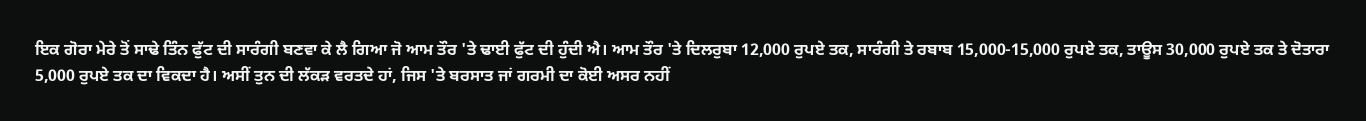ਇਕ ਗੋਰਾ ਮੇਰੇ ਤੋਂ ਸਾਢੇ ਤਿੰਨ ਫੁੱਟ ਦੀ ਸਾਰੰਗੀ ਬਣਵਾ ਕੇ ਲੈ ਗਿਆ ਜੋ ਆਮ ਤੌਰ 'ਤੇ ਢਾਈ ਫੁੱਟ ਦੀ ਹੁੰਦੀ ਐ। ਆਮ ਤੌਰ 'ਤੇ ਦਿਲਰੁਬਾ 12,000 ਰੁਪਏ ਤਕ, ਸਾਰੰਗੀ ਤੇ ਰਬਾਬ 15,000-15,000 ਰੁਪਏ ਤਕ, ਤਾਊਸ 30,000 ਰੁਪਏ ਤਕ ਤੇ ਦੋਤਾਰਾ 5,000 ਰੁਪਏ ਤਕ ਦਾ ਵਿਕਦਾ ਹੈ। ਅਸੀਂ ਤੁਨ ਦੀ ਲੱਕੜ ਵਰਤਦੇ ਹਾਂ, ਜਿਸ 'ਤੇ ਬਰਸਾਤ ਜਾਂ ਗਰਮੀ ਦਾ ਕੋਈ ਅਸਰ ਨਹੀਂ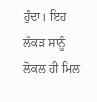ਹੁੰਦਾ। ਇਹ ਲੱਕੜ ਸਾਨੂੰ ਲੋਕਲ ਹੀ ਮਿਲ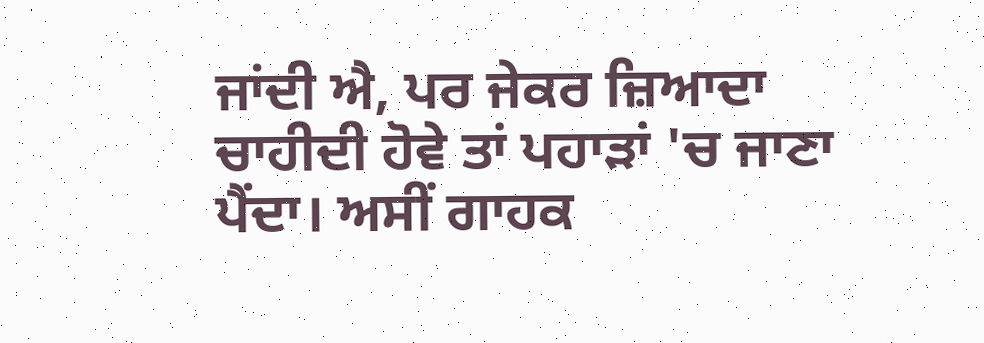ਜਾਂਦੀ ਐ, ਪਰ ਜੇਕਰ ਜ਼ਿਆਦਾ ਚਾਹੀਦੀ ਹੋਵੇ ਤਾਂ ਪਹਾੜਾਂ 'ਚ ਜਾਣਾ ਪੈਂਦਾ। ਅਸੀਂ ਗਾਹਕ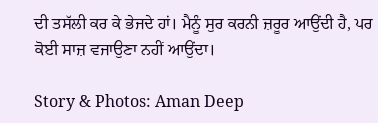ਦੀ ਤਸੱਲੀ ਕਰ ਕੇ ਭੇਜਦੇ ਹਾਂ। ਮੈਨੂੰ ਸੁਰ ਕਰਨੀ ਜ਼ਰੂਰ ਆਉਂਦੀ ਹੈ, ਪਰ ਕੋਈ ਸਾਜ਼ ਵਜਾਉਣਾ ਨਹੀਂ ਆਉਂਦਾ।

Story & Photos: Aman Deep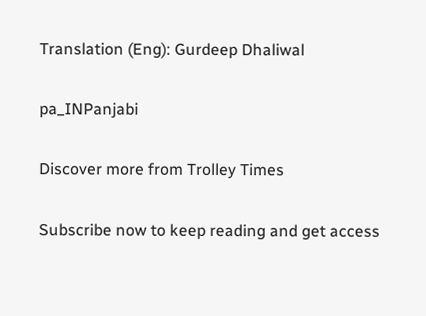Translation (Eng): Gurdeep Dhaliwal

pa_INPanjabi

Discover more from Trolley Times

Subscribe now to keep reading and get access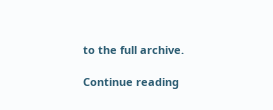to the full archive.

Continue reading